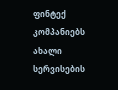ფინტექ კომპანიებს ახალი სერვისების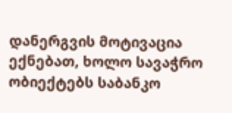დანერგვის მოტივაცია ექნებათ, ხოლო სავაჭრო ობიექტებს საბანკო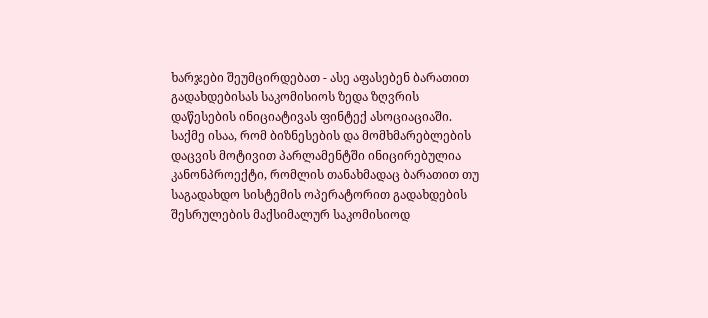ხარჯები შეუმცირდებათ - ასე აფასებენ ბარათით გადახდებისას საკომისიოს ზედა ზღვრის დაწესების ინიციატივას ფინტექ ასოციაციაში.
საქმე ისაა, რომ ბიზნესების და მომხმარებლების დაცვის მოტივით პარლამენტში ინიცირებულია კანონპროექტი, რომლის თანახმადაც ბარათით თუ საგადახდო სისტემის ოპერატორით გადახდების შესრულების მაქსიმალურ საკომისიოდ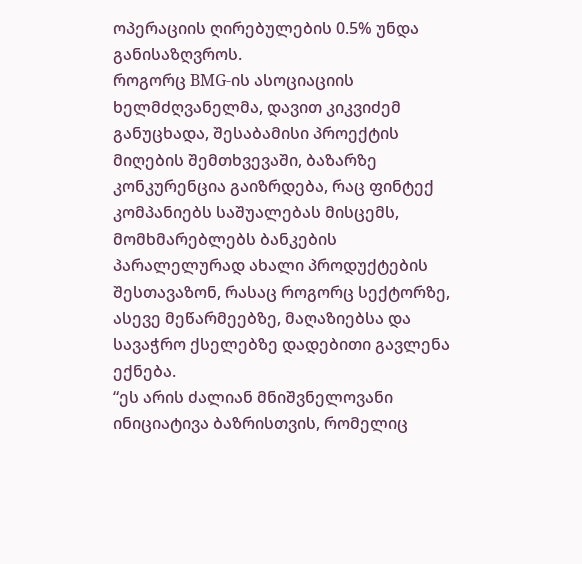ოპერაციის ღირებულების 0.5% უნდა განისაზღვროს.
როგორც BMG-ის ასოციაციის ხელმძღვანელმა, დავით კიკვიძემ განუცხადა, შესაბამისი პროექტის მიღების შემთხვევაში, ბაზარზე კონკურენცია გაიზრდება, რაც ფინტექ კომპანიებს საშუალებას მისცემს, მომხმარებლებს ბანკების პარალელურად ახალი პროდუქტების შესთავაზონ, რასაც როგორც სექტორზე, ასევე მეწარმეებზე, მაღაზიებსა და სავაჭრო ქსელებზე დადებითი გავლენა ექნება.
“ეს არის ძალიან მნიშვნელოვანი ინიციატივა ბაზრისთვის, რომელიც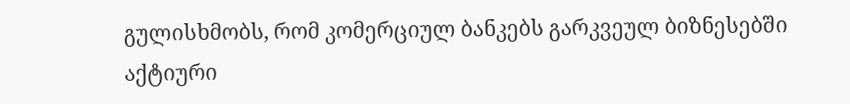გულისხმობს, რომ კომერციულ ბანკებს გარკვეულ ბიზნესებში აქტიური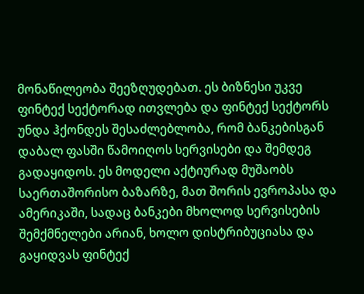მონაწილეობა შეეზღუდებათ. ეს ბიზნესი უკვე ფინტექ სექტორად ითვლება და ფინტექ სექტორს უნდა ჰქონდეს შესაძლებლობა, რომ ბანკებისგან დაბალ ფასში წამოიღოს სერვისები და შემდეგ გადაყიდოს. ეს მოდელი აქტიურად მუშაობს საერთაშორისო ბაზარზე, მათ შორის ევროპასა და ამერიკაში, სადაც ბანკები მხოლოდ სერვისების შემქმნელები არიან, ხოლო დისტრიბუციასა და გაყიდვას ფინტექ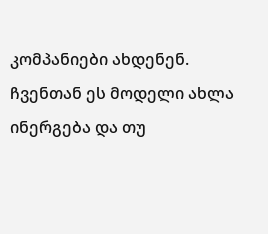კომპანიები ახდენენ. ჩვენთან ეს მოდელი ახლა ინერგება და თუ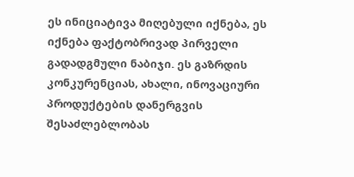ეს ინიციატივა მიღებული იქნება, ეს იქნება ფაქტობრივად პირველი გადადგმული ნაბიჯი. ეს გაზრდის კონკურენციას, ახალი, ინოვაციური პროდუქტების დანერგვის შესაძლებლობას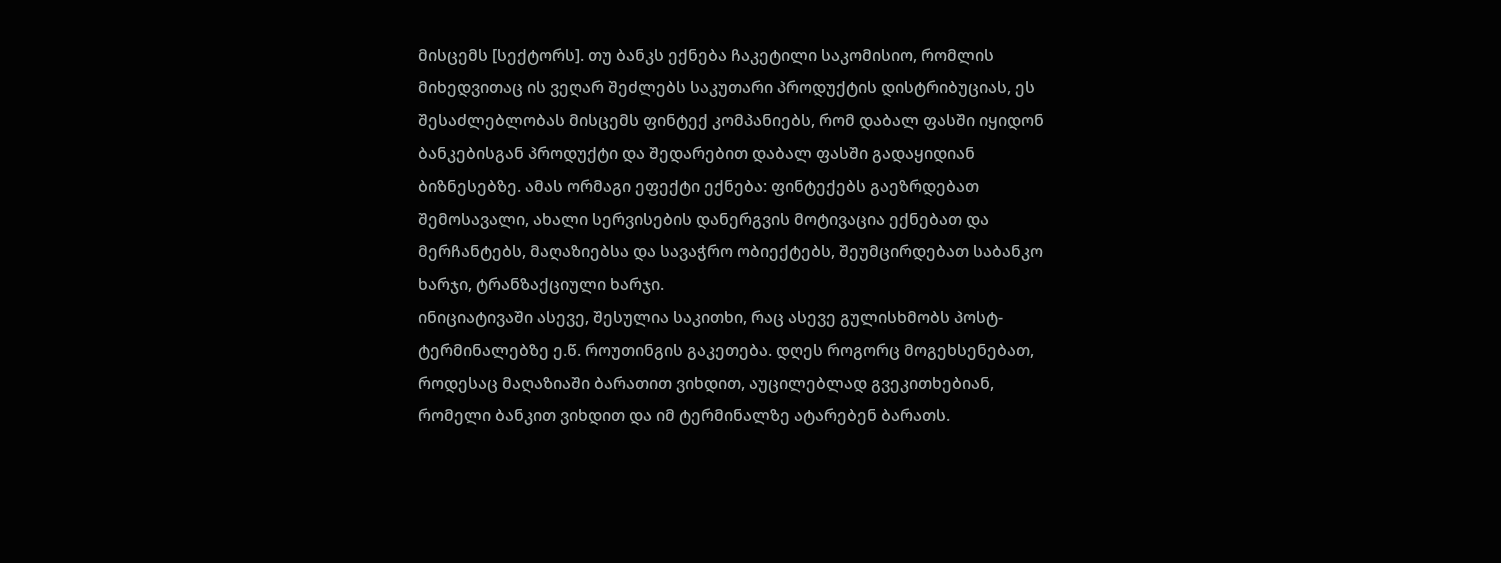მისცემს [სექტორს]. თუ ბანკს ექნება ჩაკეტილი საკომისიო, რომლის მიხედვითაც ის ვეღარ შეძლებს საკუთარი პროდუქტის დისტრიბუციას, ეს შესაძლებლობას მისცემს ფინტექ კომპანიებს, რომ დაბალ ფასში იყიდონ ბანკებისგან პროდუქტი და შედარებით დაბალ ფასში გადაყიდიან ბიზნესებზე. ამას ორმაგი ეფექტი ექნება: ფინტექებს გაეზრდებათ შემოსავალი, ახალი სერვისების დანერგვის მოტივაცია ექნებათ და მერჩანტებს, მაღაზიებსა და სავაჭრო ობიექტებს, შეუმცირდებათ საბანკო ხარჯი, ტრანზაქციული ხარჯი.
ინიციატივაში ასევე, შესულია საკითხი, რაც ასევე გულისხმობს პოსტ-ტერმინალებზე ე.წ. როუთინგის გაკეთება. დღეს როგორც მოგეხსენებათ, როდესაც მაღაზიაში ბარათით ვიხდით, აუცილებლად გვეკითხებიან, რომელი ბანკით ვიხდით და იმ ტერმინალზე ატარებენ ბარათს.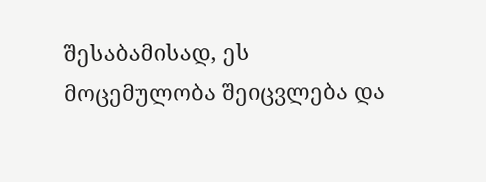შესაბამისად, ეს მოცემულობა შეიცვლება და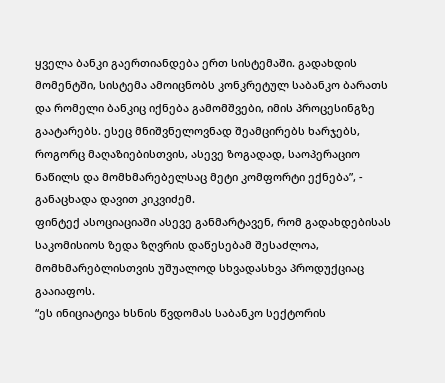ყველა ბანკი გაერთიანდება ერთ სისტემაში. გადახდის მომენტში, სისტემა ამოიცნობს კონკრეტულ საბანკო ბარათს და რომელი ბანკიც იქნება გამომშვები, იმის პროცესინგზე გაატარებს. ესეც მნიშვნელოვნად შეამცირებს ხარჯებს, როგორც მაღაზიებისთვის, ასევე ზოგადად, საოპერაციო ნაწილს და მომხმარებელსაც მეტი კომფორტი ექნება”, - განაცხადა დავით კიკვიძემ.
ფინტექ ასოციაციაში ასევე განმარტავენ, რომ გადახდებისას საკომისიოს ზედა ზღვრის დაწესებამ შესაძლოა, მომხმარებლისთვის უშუალოდ სხვადასხვა პროდუქციაც გააიაფოს.
“ეს ინიციატივა ხსნის წვდომას საბანკო სექტორის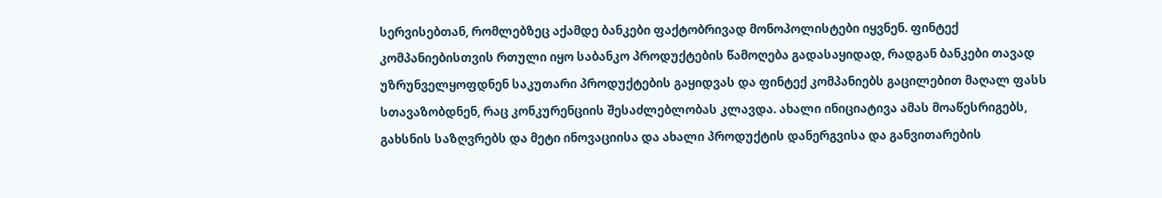სერვისებთან, რომლებზეც აქამდე ბანკები ფაქტობრივად მონოპოლისტები იყვნენ. ფინტექ კომპანიებისთვის რთული იყო საბანკო პროდუქტების წამოღება გადასაყიდად, რადგან ბანკები თავად უზრუნველყოფდნენ საკუთარი პროდუქტების გაყიდვას და ფინტექ კომპანიებს გაცილებით მაღალ ფასს სთავაზობდნენ, რაც კონკურენციის შესაძლებლობას კლავდა. ახალი ინიციატივა ამას მოაწესრიგებს, გახსნის საზღვრებს და მეტი ინოვაციისა და ახალი პროდუქტის დანერგვისა და განვითარების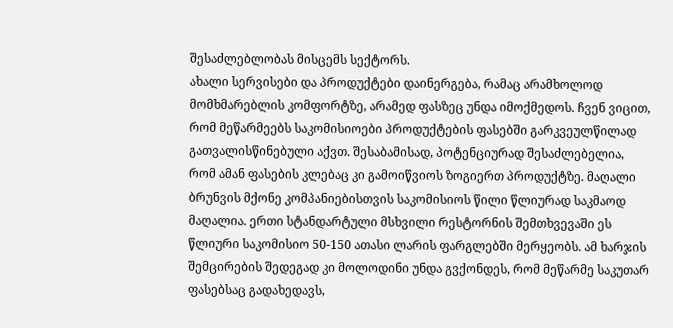შესაძლებლობას მისცემს სექტორს.
ახალი სერვისები და პროდუქტები დაინერგება, რამაც არამხოლოდ მომხმარებლის კომფორტზე, არამედ ფასზეც უნდა იმოქმედოს. ჩვენ ვიცით, რომ მეწარმეებს საკომისიოები პროდუქტების ფასებში გარკვეულწილად გათვალისწინებული აქვთ. შესაბამისად, პოტენციურად შესაძლებელია, რომ ამან ფასების კლებაც კი გამოიწვიოს ზოგიერთ პროდუქტზე. მაღალი ბრუნვის მქონე კომპანიებისთვის საკომისიოს წილი წლიურად საკმაოდ მაღალია. ერთი სტანდარტული მსხვილი რესტორნის შემთხვევაში ეს წლიური საკომისიო 50-150 ათასი ლარის ფარგლებში მერყეობს. ამ ხარჯის შემცირების შედეგად კი მოლოდინი უნდა გვქონდეს, რომ მეწარმე საკუთარ ფასებსაც გადახედავს,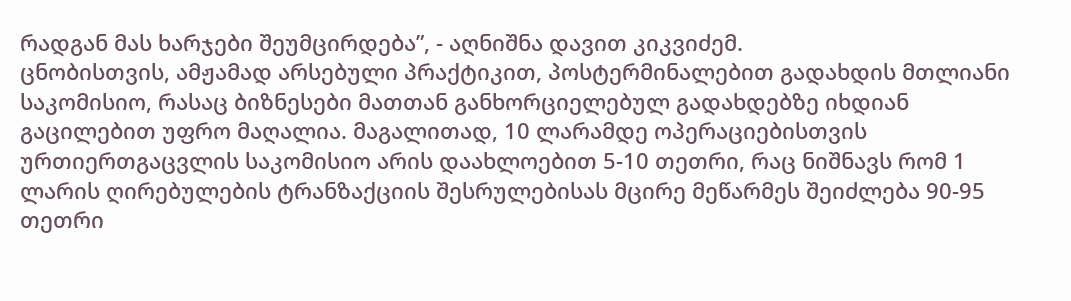რადგან მას ხარჯები შეუმცირდება”, - აღნიშნა დავით კიკვიძემ.
ცნობისთვის, ამჟამად არსებული პრაქტიკით, პოსტერმინალებით გადახდის მთლიანი საკომისიო, რასაც ბიზნესები მათთან განხორციელებულ გადახდებზე იხდიან გაცილებით უფრო მაღალია. მაგალითად, 10 ლარამდე ოპერაციებისთვის ურთიერთგაცვლის საკომისიო არის დაახლოებით 5-10 თეთრი, რაც ნიშნავს რომ 1 ლარის ღირებულების ტრანზაქციის შესრულებისას მცირე მეწარმეს შეიძლება 90-95 თეთრი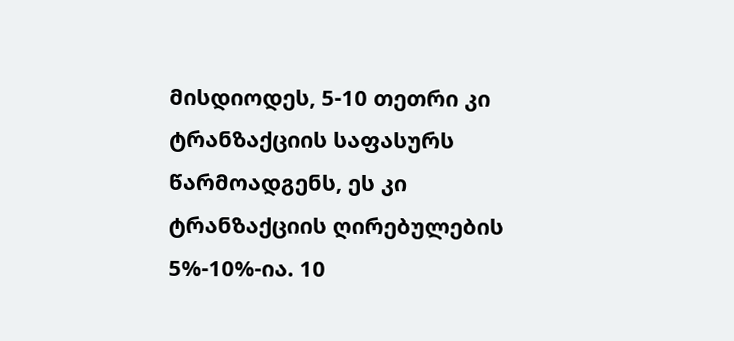მისდიოდეს, 5-10 თეთრი კი ტრანზაქციის საფასურს წარმოადგენს, ეს კი ტრანზაქციის ღირებულების 5%-10%-ია. 10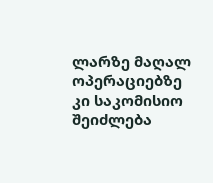ლარზე მაღალ ოპერაციებზე კი საკომისიო შეიძლება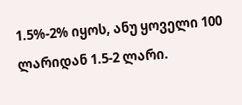1.5%-2% იყოს, ანუ ყოველი 100 ლარიდან 1.5-2 ლარი.